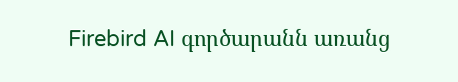Firebird AI գործարանն առանց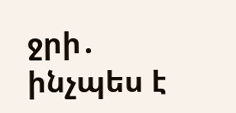ջրի․ ինչպես է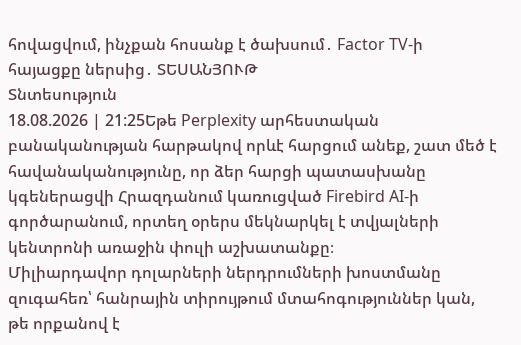հովացվում, ինչքան հոսանք է ծախսում․ Factor TV-ի հայացքը ներսից․ ՏԵՍԱՆՅՈՒԹ
Տնտեսություն
18.08.2026 | 21:25Եթե Perplexity արհեստական բանականության հարթակով որևէ հարցում անեք, շատ մեծ է հավանականությունը, որ ձեր հարցի պատասխանը կգեներացվի Հրազդանում կառուցված Firebird AI-ի գործարանում, որտեղ օրերս մեկնարկել է տվյալների կենտրոնի առաջին փուլի աշխատանքը։
Միլիարդավոր դոլարների ներդրումների խոստմանը զուգահեռ՝ հանրային տիրույթում մտահոգություններ կան, թե որքանով է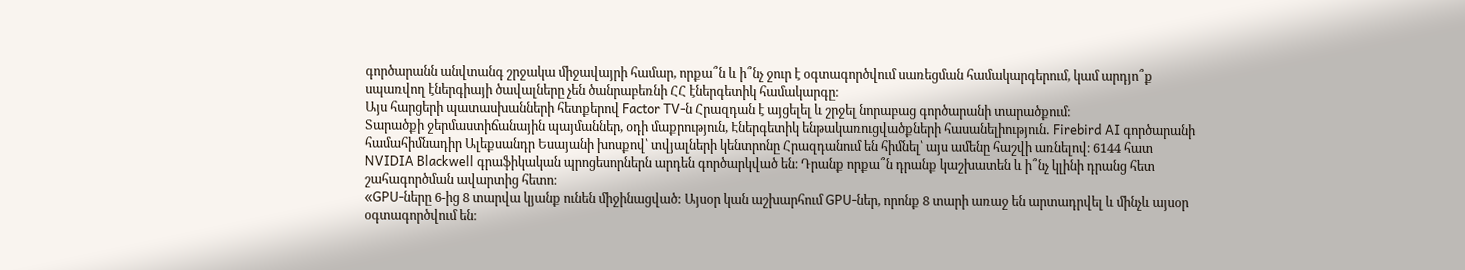գործարանն անվտանգ շրջակա միջավայրի համար, որքա՞ն և ի՞նչ ջուր է օգտագործվում սառեցման համակարգերում, կամ արդյո՞ք սպառվող էներգիայի ծավալները չեն ծանրաբեռնի ՀՀ էներգետիկ համակարգը։
Այս հարցերի պատասխանների հետքերով Factor TV-ն Հրազդան է այցելել և շրջել նորաբաց գործարանի տարածքում։
Տարածքի ջերմաստիճանային պայմաններ, օդի մաքրություն, Էներգետիկ ենթակառուցվածքների հասանելիություն․ Firebird AI գործարանի համահիմնադիր Ալեքսանդր Եսայանի խոսքով՝ տվյալների կենտրոնը Հրազդանում են հիմնել՝ այս ամենը հաշվի առնելով։ 6144 հատ NVIDIA Blackwell գրաֆիկական պրոցեսորներն արդեն գործարկված են։ Դրանք որքա՞ն դրանք կաշխատեն և ի՞նչ կլինի դրանց հետ շահագործման ավարտից հետո։
«GPU-ները 6-ից 8 տարվա կյանք ունեն միջինացված: Այսօր կան աշխարհում GPU-ներ, որոնք 8 տարի առաջ են արտադրվել և մինչև այսօր օգտագործվում են։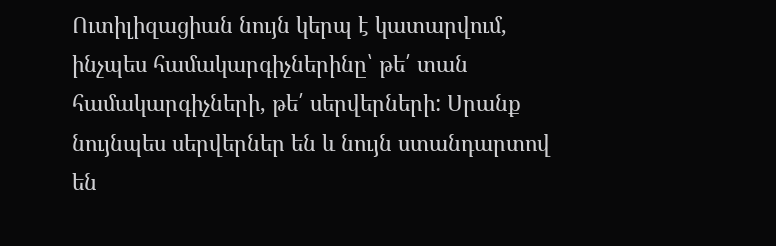Ուտիլիզացիան նույն կերպ է կատարվում, ինչպես համակարգիչներինը՝ թե՛ տան համակարգիչների, թե՛ սերվերների: Սրանք նույնպես սերվերներ են և նույն ստանդարտով են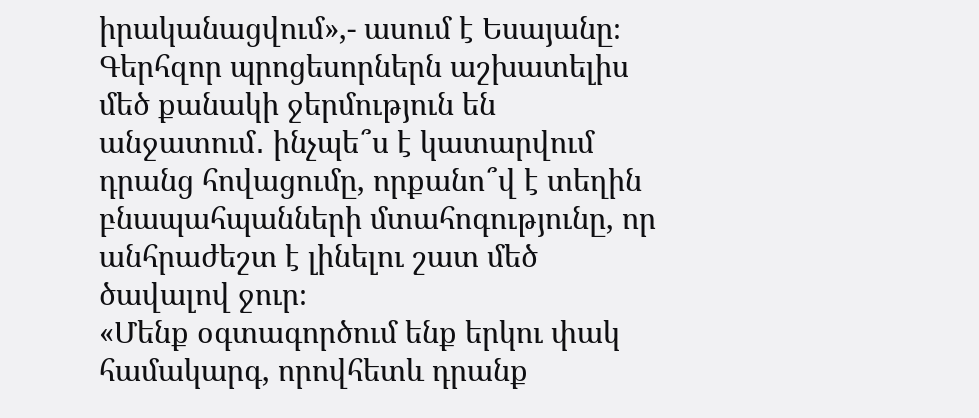իրականացվում»,- ասում է Եսայանը։
Գերհզոր պրոցեսորներն աշխատելիս մեծ քանակի ջերմություն են անջատում․ ինչպե՞ս է կատարվում դրանց հովացումը, որքանո՞վ է տեղին բնապահպանների մտահոգությունը, որ անհրաժեշտ է լինելու շատ մեծ ծավալով ջուր։
«Մենք օգտագործում ենք երկու փակ համակարգ, որովհետև դրանք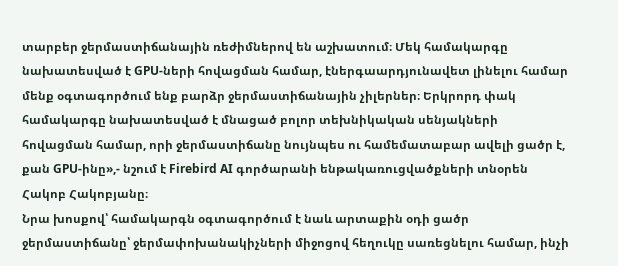տարբեր ջերմաստիճանային ռեժիմներով են աշխատում։ Մեկ համակարգը նախատեսված է GPU-ների հովացման համար, էներգաարդյունավետ լինելու համար մենք օգտագործում ենք բարձր ջերմաստիճանային չիլերներ։ Երկրորդ փակ համակարգը նախատեսված է մնացած բոլոր տեխնիկական սենյակների հովացման համար, որի ջերմաստիճանը նույնպես ու համեմատաբար ավելի ցածր է, քան GPU-ինը»,- նշում է Firebird AI գործարանի ենթակառուցվածքների տնօրեն Հակոբ Հակոբյանը։
Նրա խոսքով՝ համակարգն օգտագործում է նաև արտաքին օդի ցածր ջերմաստիճանը՝ ջերմափոխանակիչների միջոցով հեղուկը սառեցնելու համար, ինչի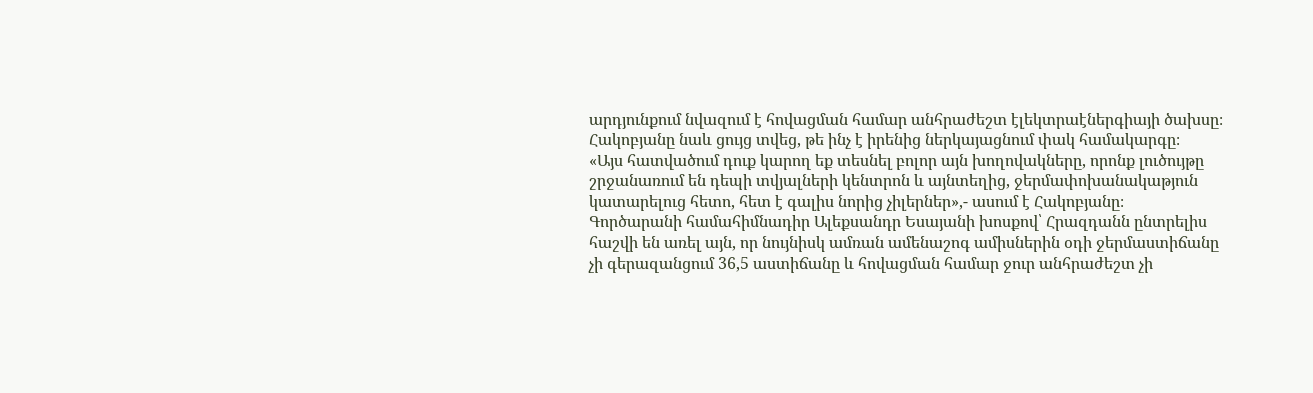արդյունքում նվազում է հովացման համար անհրաժեշտ էլեկտրաէներգիայի ծախսը։ Հակոբյանը նաև ցույց տվեց, թե ինչ է իրենից ներկայացնում փակ համակարգը։
«Այս հատվածում դուք կարող եք տեսնել բոլոր այն խողովակները, որոնք լուծույթը շրջանառում են դեպի տվյալների կենտրոն և այնտեղից, ջերմափոխանակաթյուն կատարելուց հետո, հետ է գալիս նորից չիլերներ»,- ասում է Հակոբյանը։
Գործարանի համահիմնադիր Ալեքսանդր Եսայանի խոսքով՝ Հրազդանն ընտրելիս հաշվի են առել այն, որ նույնիսկ ամռան ամենաշոգ ամիսներին օդի ջերմաստիճանը չի գերազանցում 36,5 աստիճանը և հովացման համար ջուր անհրաժեշտ չի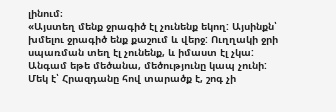լինում։
«Այստեղ մենք ջրագիծ էլ չունենք եկող: Այսինքն՝ խմելու ջրագիծ ենք քաշում և վերջ: Ուղղակի ջրի սպառման տեղ էլ չունենք, և իմաստ էլ չկա: Անգամ եթե մեծանա, մեծությունը կապ չունի: Մեկ է՝ Հրազդանը հով տարածք է, շոգ չի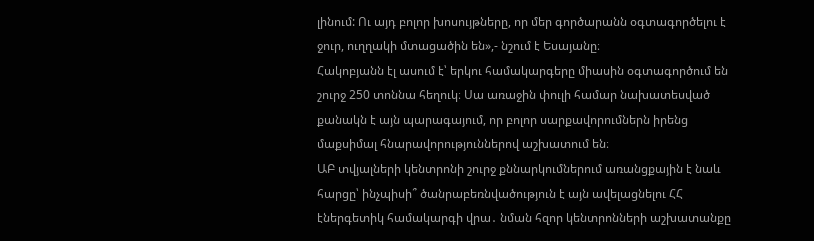լինում: Ու այդ բոլոր խոսույթները, որ մեր գործարանն օգտագործելու է ջուր, ուղղակի մտացածին են»,- նշում է Եսայանը։
Հակոբյանն էլ ասում է՝ երկու համակարգերը միասին օգտագործում են շուրջ 250 տոննա հեղուկ։ Սա առաջին փուլի համար նախատեսված քանակն է այն պարագայում, որ բոլոր սարքավորումներն իրենց մաքսիմալ հնարավորություններով աշխատում են։
ԱԲ տվյալների կենտրոնի շուրջ քննարկումներում առանցքային է նաև հարցը՝ ինչպիսի՞ ծանրաբեռնվածություն է այն ավելացնելու ՀՀ էներգետիկ համակարգի վրա․ նման հզոր կենտրոնների աշխատանքը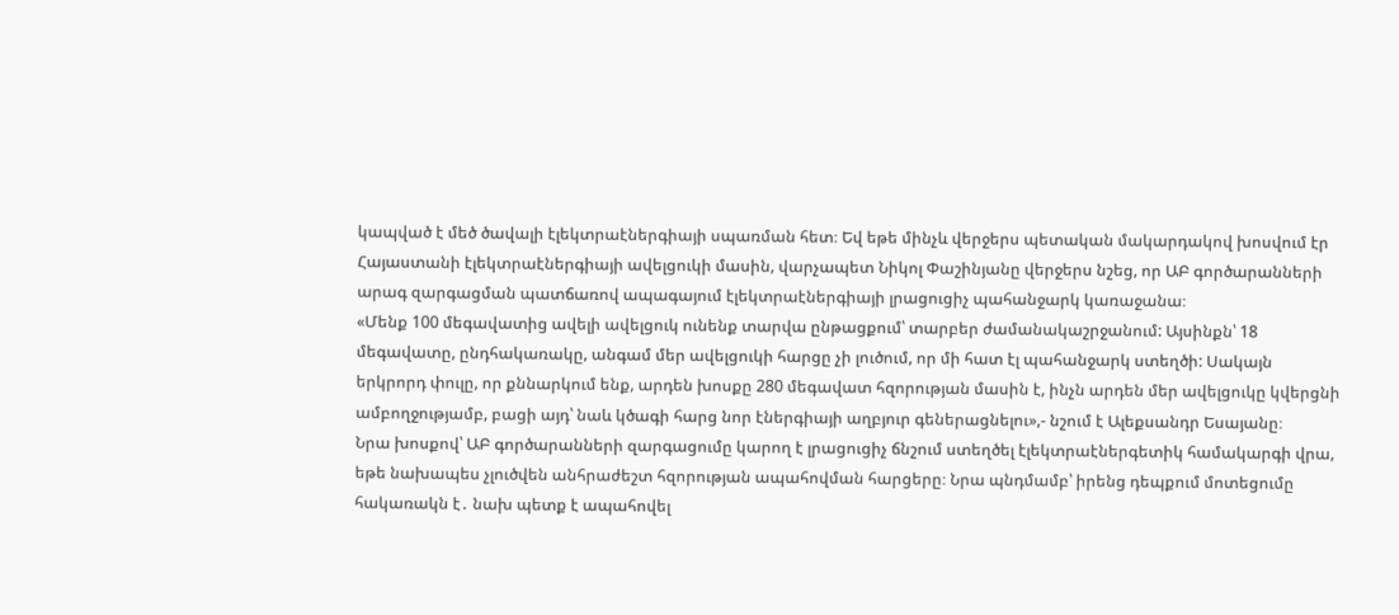կապված է մեծ ծավալի էլեկտրաէներգիայի սպառման հետ։ Եվ եթե մինչև վերջերս պետական մակարդակով խոսվում էր Հայաստանի էլեկտրաէներգիայի ավելցուկի մասին, վարչապետ Նիկոլ Փաշինյանը վերջերս նշեց, որ ԱԲ գործարանների արագ զարգացման պատճառով ապագայում էլեկտրաէներգիայի լրացուցիչ պահանջարկ կառաջանա։
«Մենք 100 մեգավատից ավելի ավելցուկ ունենք տարվա ընթացքում՝ տարբեր ժամանակաշրջանում: Այսինքն՝ 18 մեգավատը, ընդհակառակը, անգամ մեր ավելցուկի հարցը չի լուծում, որ մի հատ էլ պահանջարկ ստեղծի: Սակայն երկրորդ փուլը, որ քննարկում ենք, արդեն խոսքը 280 մեգավատ հզորության մասին է, ինչն արդեն մեր ավելցուկը կվերցնի ամբողջությամբ, բացի այդ՝ նաև կծագի հարց նոր էներգիայի աղբյուր գեներացնելու»,- նշում է Ալեքսանդր Եսայանը։
Նրա խոսքով՝ ԱԲ գործարանների զարգացումը կարող է լրացուցիչ ճնշում ստեղծել էլեկտրաէներգետիկ համակարգի վրա, եթե նախապես չլուծվեն անհրաժեշտ հզորության ապահովման հարցերը։ Նրա պնդմամբ՝ իրենց դեպքում մոտեցումը հակառակն է․ նախ պետք է ապահովել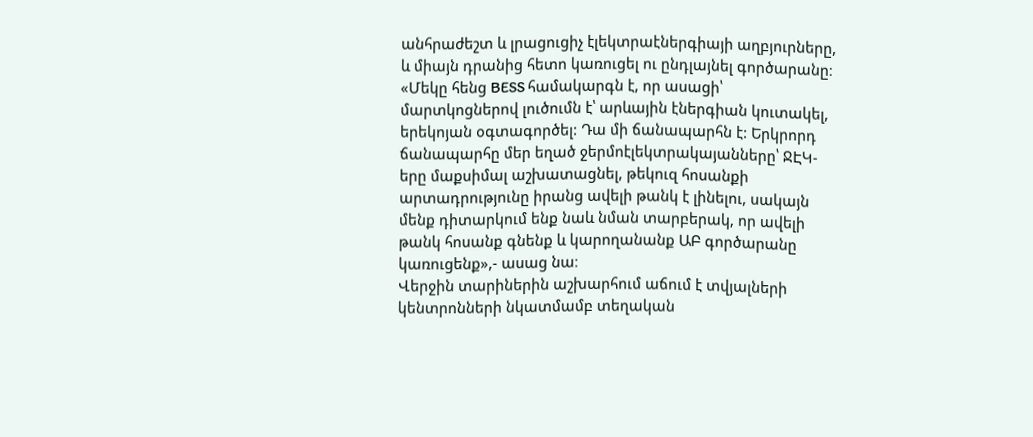անհրաժեշտ և լրացուցիչ էլեկտրաէներգիայի աղբյուրները, և միայն դրանից հետո կառուցել ու ընդլայնել գործարանը։
«Մեկը հենց BESS համակարգն է, որ ասացի՝ մարտկոցներով լուծումն է՝ արևային էներգիան կուտակել, երեկոյան օգտագործել: Դա մի ճանապարհն է: Երկրորդ ճանապարհը մեր եղած ջերմոէլեկտրակայանները՝ ՋԷԿ-երը մաքսիմալ աշխատացնել, թեկուզ հոսանքի արտադրությունը իրանց ավելի թանկ է լինելու, սակայն մենք դիտարկում ենք նաև նման տարբերակ, որ ավելի թանկ հոսանք գնենք և կարողանանք ԱԲ գործարանը կառուցենք»,- ասաց նա։
Վերջին տարիներին աշխարհում աճում է տվյալների կենտրոնների նկատմամբ տեղական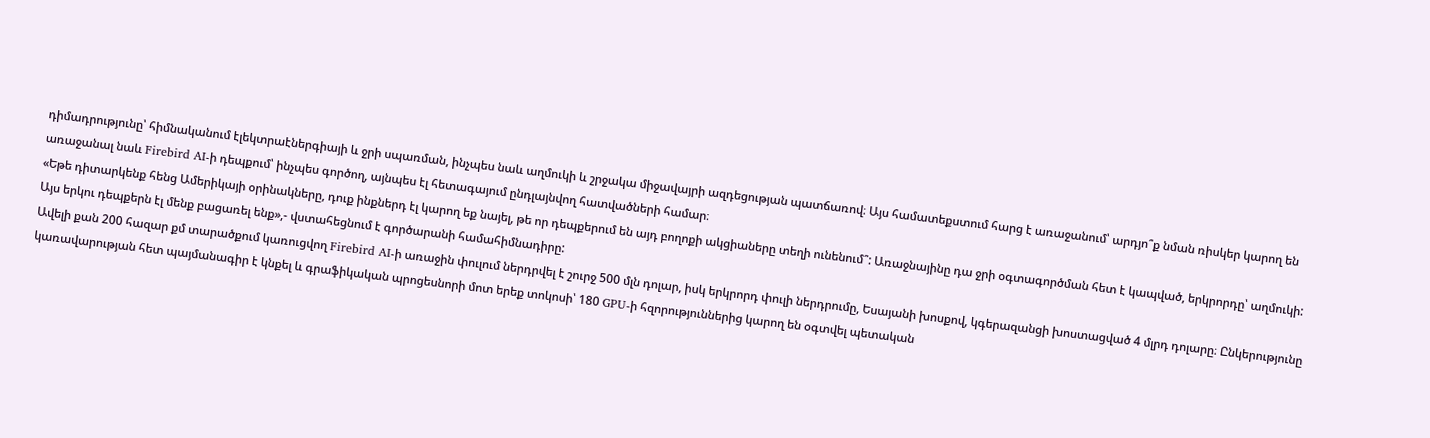դիմադրությունը՝ հիմնականում էլեկտրաէներգիայի և ջրի սպառման, ինչպես նաև աղմուկի և շրջակա միջավայրի ազդեցության պատճառով։ Այս համատեքստում հարց է առաջանում՝ արդյո՞ք նման ռիսկեր կարող են առաջանալ նաև Firebird AI-ի դեպքում՝ ինչպես գործող, այնպես էլ հետագայում ընդլայնվող հատվածների համար։
«Եթե դիտարկենք հենց Ամերիկայի օրինակները, դուք ինքներդ էլ կարող եք նայել, թե որ դեպքերում են այդ բողոքի ակցիաները տեղի ունենում՞: Առաջնայինը դա ջրի օգտագործման հետ է կապված, երկրորդը՝ աղմուկի: Այս երկու դեպքերն էլ մենք բացառել ենք»,- վստահեցնում է գործարանի համահիմնադիրը:
Ավելի քան 200 հազար քմ տարածքում կառուցվող Firebird AI-ի առաջին փուլում ներդրվել է շուրջ 500 մլն դոլար, իսկ երկրորդ փուլի ներդրումը, Եսայանի խոսքով, կգերազանցի խոստացված 4 մլրդ դոլարը։ Ընկերությունը կառավարության հետ պայմանագիր է կնքել և գրաֆիկական պրոցեսնորի մոտ երեք տոկոսի՝ 180 GPU-ի հզորություններից կարող են օգտվել պետական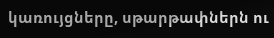կառույցները, սթարթափներն ու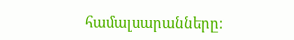համալսարանները։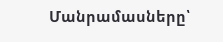Մանրամասները՝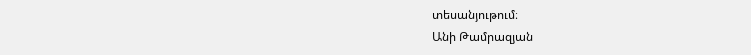տեսանյութում։
Անի Թամրազյան